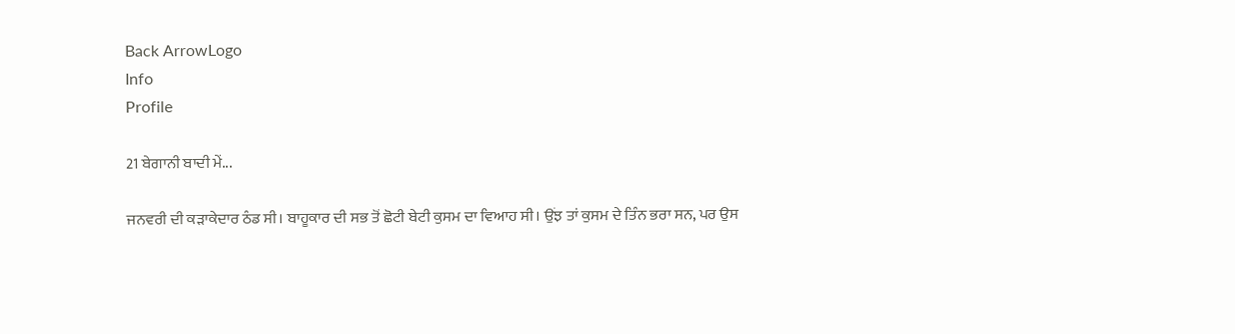Back ArrowLogo
Info
Profile

21 ਬੇਗਾਨੀ ਬਾਦੀ ਮੇਂ...

ਜਨਵਰੀ ਦੀ ਕੜਾਕੇਦਾਰ ਠੰਡ ਸੀ। ਬਾਹੂਕਾਰ ਦੀ ਸਭ ਤੋਂ ਛੋਟੀ ਬੇਟੀ ਕੁਸਮ ਦਾ ਵਿਆਹ ਸੀ। ਉਂਝ ਤਾਂ ਕੁਸਮ ਦੇ ਤਿੰਨ ਭਰਾ ਸਨ, ਪਰ ਉਸ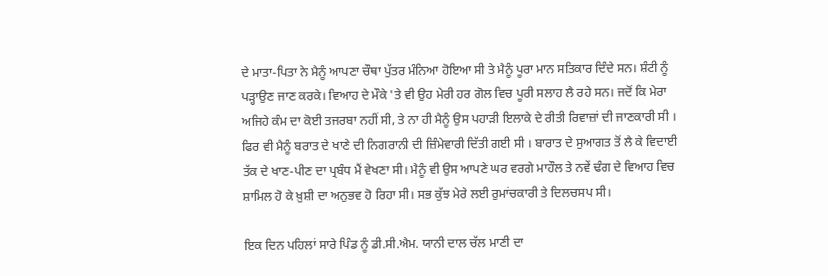ਦੇ ਮਾਤਾ-ਪਿਤਾ ਨੇ ਮੈਨੂੰ ਆਪਣਾ ਚੌਥਾ ਪੁੱਤਰ ਮੰਨਿਆ ਹੋਇਆ ਸੀ ਤੇ ਮੈਨੂੰ ਪੂਰਾ ਮਾਨ ਸਤਿਕਾਰ ਦਿੰਦੇ ਸਨ। ਸ਼ੰਟੀ ਨੂੰ ਪੜ੍ਹਾਉਣ ਜਾਣ ਕਰਕੇ। ਵਿਆਹ ਦੇ ਮੌਕੇ 'ਤੇ ਵੀ ਉਹ ਮੇਰੀ ਹਰ ਗੋਲ ਵਿਚ ਪੂਰੀ ਸਲਾਹ ਲੈ ਰਹੇ ਸਨ। ਜਦੋਂ ਕਿ ਮੇਰਾ ਅਜਿਹੇ ਕੰਮ ਦਾ ਕੋਈ ਤਜਰਬਾ ਨਹੀਂ ਸੀ, ਤੇ ਨਾ ਹੀ ਮੈਨੂੰ ਉਸ ਪਹਾੜੀ ਇਲਾਕੇ ਦੇ ਰੀਤੀ ਰਿਵਾਜ਼ਾਂ ਦੀ ਜਾਣਕਾਰੀ ਸੀ । ਫਿਰ ਵੀ ਮੈਨੂੰ ਬਰਾਤ ਦੇ ਖਾਣੇ ਦੀ ਨਿਗਰਾਨੀ ਦੀ ਜ਼ਿੰਮੇਵਾਰੀ ਦਿੱਤੀ ਗਈ ਸੀ । ਬਾਰਾਤ ਦੇ ਸੁਆਗਤ ਤੋਂ ਲੈ ਕੇ ਵਿਦਾਈ ਤੱਕ ਦੇ ਖਾਣ-ਪੀਣ ਦਾ ਪ੍ਰਬੰਧ ਮੈਂ ਵੇਖਣਾ ਸੀ। ਮੈਨੂੰ ਵੀ ਉਸ ਆਪਣੇ ਘਰ ਵਰਗੇ ਮਾਹੌਲ ਤੇ ਨਵੇਂ ਢੰਗ ਦੇ ਵਿਆਹ ਵਿਚ ਸ਼ਾਮਿਲ ਹੋ ਕੇ ਖ਼ੁਸ਼ੀ ਦਾ ਅਨੁਭਵ ਹੋ ਰਿਹਾ ਸੀ। ਸਭ ਕੁੱਝ ਮੇਰੇ ਲਈ ਰੁਮਾਂਚਕਾਰੀ ਤੇ ਦਿਲਚਸਪ ਸੀ।

ਇਕ ਦਿਨ ਪਹਿਲਾਂ ਸਾਰੇ ਪਿੰਡ ਨੂੰ ਡੀ.ਸੀ.ਐਮ. ਯਾਨੀ ਦਾਲ ਚੱਲ ਮਾਣੀ ਦਾ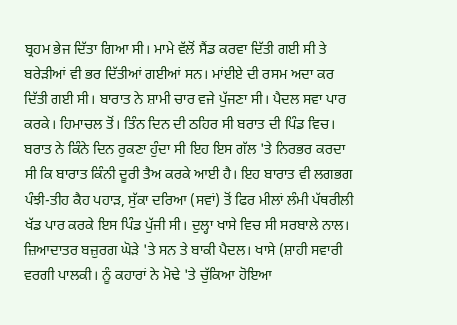ਬ੍ਰਹਮ ਭੇਜ ਦਿੱਤਾ ਗਿਆ ਸੀ। ਮਾਮੇ ਵੱਲੋਂ ਸੈਂਡ ਕਰਵਾ ਦਿੱਤੀ ਗਈ ਸੀ ਤੇ ਬਰੇੜੀਆਂ ਵੀ ਭਰ ਦਿੱਤੀਆਂ ਗਈਆਂ ਸਨ। ਮਾਂਈਏ ਦੀ ਰਸਮ ਅਦਾ ਕਰ ਦਿੱਤੀ ਗਈ ਸੀ। ਬਾਰਾਤ ਨੇ ਸ਼ਾਮੀ ਚਾਰ ਵਜੇ ਪੁੱਜਣਾ ਸੀ। ਪੈਦਲ ਸਵਾ ਪਾਰ ਕਰਕੇ। ਹਿਮਾਚਲ ਤੋਂ। ਤਿੰਨ ਦਿਨ ਦੀ ਠਹਿਰ ਸੀ ਬਰਾਤ ਦੀ ਪਿੰਡ ਵਿਚ। ਬਰਾਤ ਨੇ ਕਿੰਨੇ ਦਿਨ ਰੁਕਣਾ ਹੁੰਦਾ ਸੀ ਇਹ ਇਸ ਗੱਲ 'ਤੇ ਨਿਰਭਰ ਕਰਦਾ ਸੀ ਕਿ ਬਾਰਾਤ ਕਿੰਨੀ ਦੂਰੀ ਤੈਅ ਕਰਕੇ ਆਈ ਹੈ। ਇਹ ਬਾਰਾਤ ਵੀ ਲਗਭਗ ਪੰਝੀ-ਤੀਹ ਕੈਹ ਪਹਾੜ, ਸੁੱਕਾ ਦਰਿਆ (ਸਵਾਂ) ਤੋਂ ਫਿਰ ਮੀਲਾਂ ਲੰਮੀ ਪੱਥਰੀਲੀ ਖੱਡ ਪਾਰ ਕਰਕੇ ਇਸ ਪਿੰਡ ਪੁੱਜੀ ਸੀ। ਦੁਲ੍ਹਾ ਖਾਸੇ ਵਿਚ ਸੀ ਸਰਬਾਲੇ ਨਾਲ। ਜ਼ਿਆਦਾਤਰ ਬਜ਼ੁਰਗ ਘੋੜੇ 'ਤੇ ਸਨ ਤੇ ਬਾਕੀ ਪੈਦਲ। ਖਾਸੇ (ਸ਼ਾਹੀ ਸਵਾਰੀ ਵਰਗੀ ਪਾਲਕੀ। ਨੂੰ ਕਹਾਰਾਂ ਨੇ ਮੋਢੇ 'ਤੇ ਚੁੱਕਿਆ ਹੋਇਆ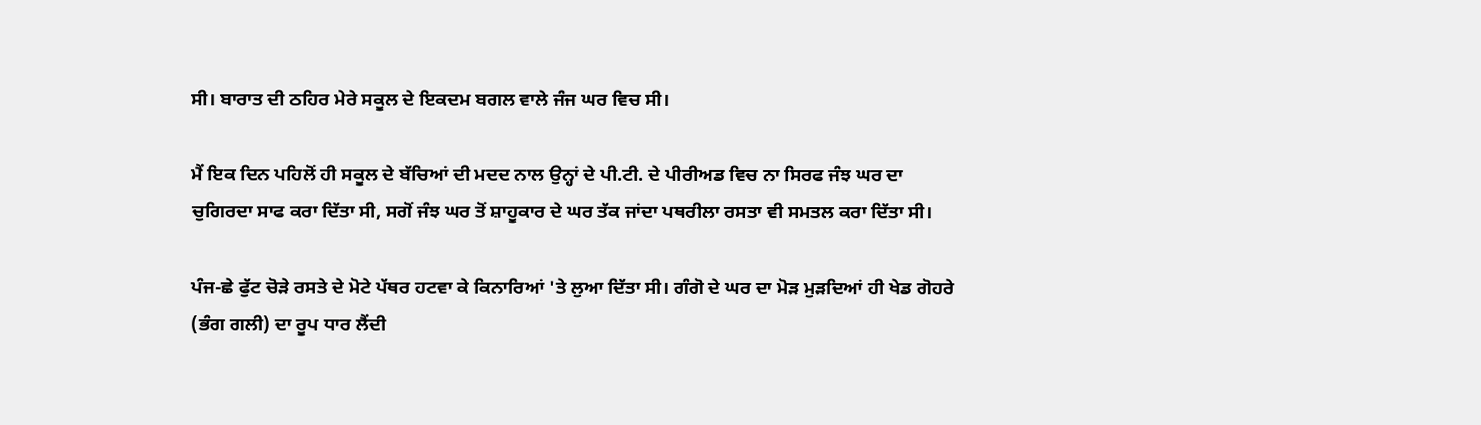ਸੀ। ਬਾਰਾਤ ਦੀ ਠਹਿਰ ਮੇਰੇ ਸਕੂਲ ਦੇ ਇਕਦਮ ਬਗਲ ਵਾਲੇ ਜੰਜ ਘਰ ਵਿਚ ਸੀ।

ਮੈਂ ਇਕ ਦਿਨ ਪਹਿਲੋਂ ਹੀ ਸਕੂਲ ਦੇ ਬੱਚਿਆਂ ਦੀ ਮਦਦ ਨਾਲ ਉਨ੍ਹਾਂ ਦੇ ਪੀ.ਟੀ. ਦੇ ਪੀਰੀਅਡ ਵਿਚ ਨਾ ਸਿਰਫ ਜੰਝ ਘਰ ਦਾ ਚੁਗਿਰਦਾ ਸਾਫ ਕਰਾ ਦਿੱਤਾ ਸੀ, ਸਗੋਂ ਜੰਝ ਘਰ ਤੋਂ ਸ਼ਾਹੂਕਾਰ ਦੇ ਘਰ ਤੱਕ ਜਾਂਦਾ ਪਥਰੀਲਾ ਰਸਤਾ ਵੀ ਸਮਤਲ ਕਰਾ ਦਿੱਤਾ ਸੀ।

ਪੰਜ-ਛੇ ਫੁੱਟ ਚੋੜੇ ਰਸਤੇ ਦੇ ਮੋਟੇ ਪੱਥਰ ਹਟਵਾ ਕੇ ਕਿਨਾਰਿਆਂ 'ਤੇ ਲੁਆ ਦਿੱਤਾ ਸੀ। ਗੰਗੋ ਦੇ ਘਰ ਦਾ ਮੋੜ ਮੁੜਦਿਆਂ ਹੀ ਖੇਡ ਗੋਹਰੇ (ਭੰਗ ਗਲੀ) ਦਾ ਰੂਪ ਧਾਰ ਲੈਂਦੀ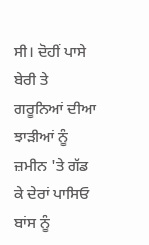ਸੀ। ਦੋਹੀਂ ਪਾਸੇ ਬੇਰੀ ਤੇ ਗਰੂਨਿਆਂ ਦੀਆ ਝਾੜੀਆਂ ਨੂੰ ਜ਼ਮੀਨ 'ਤੇ ਗੱਡ ਕੇ ਦੇਰਾਂ ਪਾਸਿਓ ਬਾਂਸ ਨੂੰ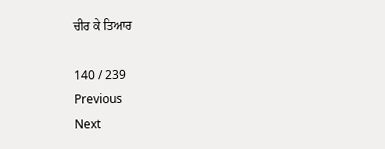ਚੀਰ ਕੇ ਤਿਆਰ

140 / 239
Previous
Next